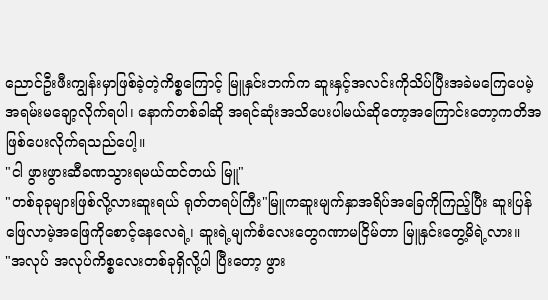ညောင်ဦးဖီးကျွန်းမှာဖြစ်ခဲ့တဲ့ကိစ္စကြောင့် မြူနှင်းဘက်က ဆူးနှင့်အလင်းကိုသိပ်ပြီးအခဲမကြေပေမဲ့ အရမ်းမချော့လိုက်ရပါ၊ နောက်တစ်ခါဆို အရင်ဆုံးအသိပေးပါမယ်ဆိုတော့အကြောင်းတော့ကတိအဖြစ်ပေးလိုက်ရသည်ပေါ့။
"ငါ ဖွားဖွားဆီခဏသွားရမယ်ထင်တယ် မြူ"
"တစ်ခုခုများဖြစ်လို့လားဆူးရယ် ရုတ်တရပ်ကြီး"မြူကဆူးမျက်နှာအရိပ်အခြေကိုကြည့်ပြီး ဆူးပြန်ဖြေလာမဲ့အဖြေကိုစောင့်နေလေရဲ့၊ ဆူးရဲ့မျက်စံလေးတွေဂဏာမငြိမ်တာ မြူနှင်းတွေ့မိရဲ့လား။
"အလုပ် အလုပ်ကိစ္စလေးတစ်ခုရှိလို့ပါ ပြီးတော့ ဖွား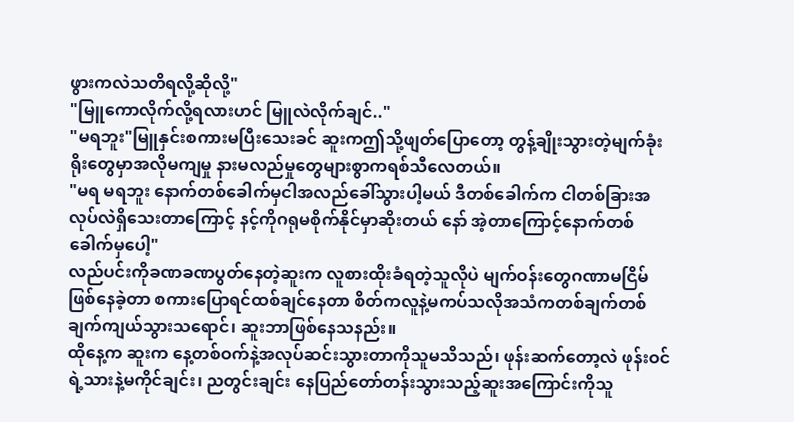ဖွားကလဲသတိရလို့ဆိုလို့"
"မြူကောလိုက်လို့ရလားဟင် မြူလဲလိုက်ချင်.."
"မရဘူး"မြူနှင်းစကားမပြီးသေးခင် ဆူးကဤသို့ဖျတ်ပြောတော့ တွန့်ချိုးသွားတဲ့မျက်ခုံးရိုးတွေမှာအလိုမကျမှု နားမလည်မှုတွေများစွာကရစ်သီလေတယ်။
"မရ မရဘူး နောက်တစ်ခေါက်မှငါအလည်ခေါ်သွားပါ့မယ် ဒီတစ်ခေါက်က ငါတစ်ခြားအလုပ်လဲရှိသေးတာကြောင့် နင့်ကိုဂရုမစိုက်နိုင်မှာဆိုးတယ် နော် အဲ့တာကြောင့်နောက်တစ်ခေါက်မှပေါ့"
လည်ပင်းကိုခဏခဏပွတ်နေတဲ့ဆူးက လူစားထိုးခံရတဲ့သူလိုပဲ မျက်ဝန်းတွေဂဏာမငြိမ်ဖြစ်နေခဲ့တာ စကားပြောရင်ထစ်ချင်နေတာ စိတ်ကလူနဲ့မကပ်သလိုအသံကတစ်ချက်တစ်ချက်ကျယ်သွားသရောင်၊ ဆူးဘာဖြစ်နေသနည်း။
ထိုနေ့က ဆူးက နေ့တစ်ဝက်နဲ့အလုပ်ဆင်းသွားတာကိုသူမသိသည်၊ ဖုန်းဆက်တော့လဲ ဖုန်းဝင်ရဲ့သားနဲ့မကိုင်ချင်း၊ ညတွင်းချင်း နေပြည်တော်တန်းသွားသည့်ဆူးအကြောင်းကိုသူ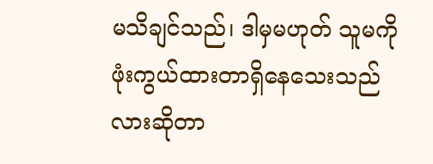မသိချင်သည်၊ ဒါမှမဟုတ် သူမကိုဖုံးကွယ်ထားတာရှိနေသေးသည်လားဆိုတာ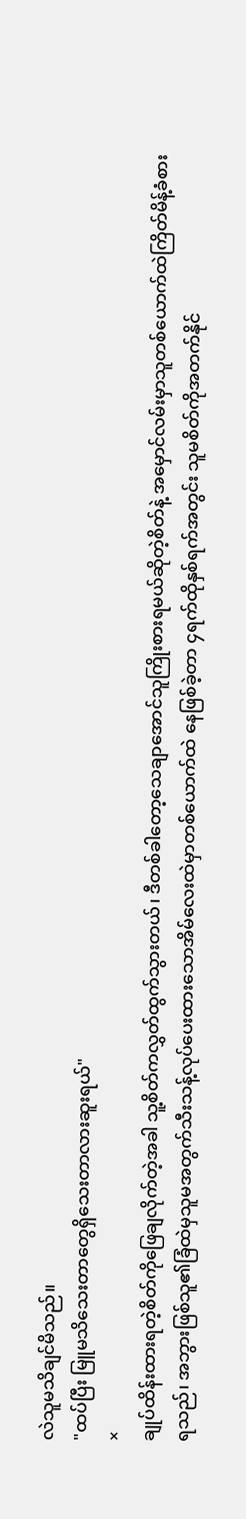လဲသူမသိချင်မိသည်။
"ထပ်ပြီး မြူမသိသေးတာတွေရှိသေးတာလားဆူးရယ်"
×
ချုပ်ထိန်းထားရတဲ့စိတ်ကိုဖြေချလိုက်တဲ့အခါ သူ့စိတ်ကလွှတ်ထွက်သွားတယ်၊ ဒီတစ်ခါတော့သေချာအောင်သူကြိုးစားရမယ်ဆိုတဲ့စိတ်နဲ့ အမှောင်လမ်းမှာသူတစ်ယောက်ထဲကြိတ်မိန့်ခံစားရသည်၊ အဘွားဖြစ်သူ၏ခြံထဲမှသူမအတွက်သီးသန့်လုပ်ပေးထားသောအိမ်လေးထဲမှာတစ်ယောက်ထဲ နေဖြစ်ခဲ့တာ ၄ရက်ထိုနှစ်ရက်အတွင်း သူမစိတ်ကိုအတက်နိုင်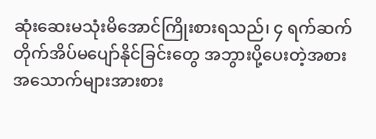ဆုံးဆေးမသုံးမိအောင်ကြိုးစားရသည်၊ ၄ ရက်ဆက်တိုက်အိပ်မပျော်နိုင်ခြင်းတွေ အဘွားပို့ပေးတဲ့အစားအသောက်များအားစား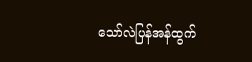သော်လဲပြန်အန်ထွက်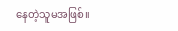နေတဲ့သူမအဖြစ်။